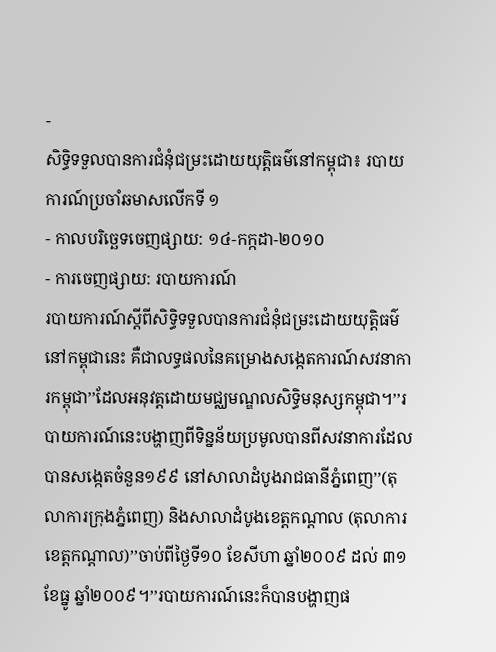-
សិទ្ធិទទួលបានការជំនុំជម្រះដោយយុត្តិធម៌នៅកម្ពុជា៖ របាយការណ៍ប្រចាំឆមាសលើកទី ១
- កាលបរិច្ឆេទចេញផ្សាយ: ១៤-កក្កដា-២០១០
- ការចេញផ្សាយ: របាយការណ៍
របាយការណ៍ស្តីពីសិទ្ធិទទួលបានការជំនុំជម្រះដោយយុត្តិធម៌នៅកម្ពុជានេះ គឺជាលទ្ធផលនៃគម្រោងសង្កេតការណ៍សវនាការកម្ពុជា’’ដែលអនុវត្តដោយមជ្ឈមណ្ឌលសិទ្ធិមនុស្សកម្ពុជា។’’របាយការណ៍នេះបង្ហាញពីទិន្នន័យប្រមូលបានពីសវនាការដែលបានសង្កេតចំនួន១៩៩ នៅសាលាដំបូងរាជធានីភ្នំពេញ’’(តុលាការក្រុងភ្នំពេញ) និងសាលាដំបូងខេត្តកណ្តាល (តុលាការខេត្តកណ្តាល)’’ចាប់ពីថ្ងៃទី១០ ខែសីហា ឆ្នាំ២០០៩ ដល់ ៣១ ខែធ្នូ ឆ្នាំ២០០៩។’’របាយការណ៍នេះក៏បានបង្ហាញផ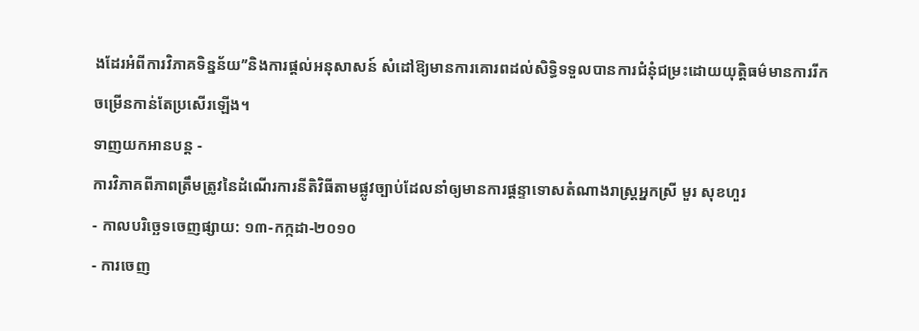ងដែរអំពីការវិភាគទិន្នន័យ’’និងការផ្តល់អនុសាសន៍ សំដៅឱ្យមានការគោរពដល់សិទ្ធិទទួលបានការជំនុំជម្រះដោយយុត្តិធម៌មានការរីកចម្រើនកាន់តែប្រសើរឡើង។
ទាញយកអានបន្ត -
ការវិភាគពីភាពត្រឹមត្រូវនៃដំណើរការនីតិវិធីតាមផ្លូវច្បាប់ដែលនាំឲ្យមានការផ្តន្ទាទោសតំណាងរាស្ត្រអ្នកស្រី មួរ សុខហួរ
- កាលបរិច្ឆេទចេញផ្សាយ: ១៣-កក្កដា-២០១០
- ការចេញ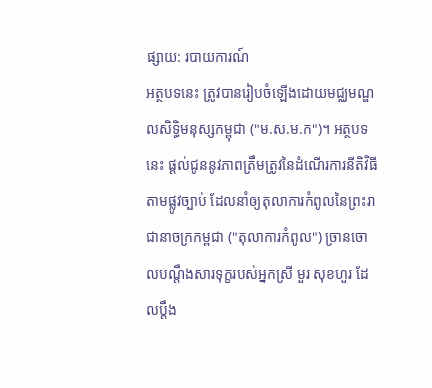ផ្សាយ: របាយការណ៍
អត្ថបទនេះ ត្រូវបានរៀបចំឡើងដោយមជ្ឈមណ្ឌលសិទ្ធិមនុស្សកម្ពុជា ("ម.ស.ម.ក")។ អត្ថបទនេះ ផ្តល់ជូននូវភាពត្រឹមត្រូវនៃដំណើរការនីតិវិធីតាមផ្លូវច្បាប់ ដែលនាំឲ្យតុលាការកំពូលនៃព្រះរាជានាចក្រកម្ពជា ("តុលាការកំពូល") ច្រានចោលបណ្តឹងសារទុក្ខរបស់អ្នកស្រី មួរ សុខហួរ ដែលប្តឹង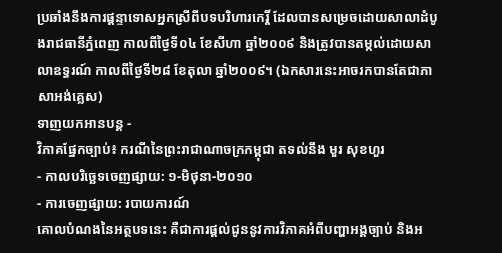ប្រឆាំងនឹងការផ្តន្ទាទោសអ្នកស្រីពីបទបរិហារកេរ្តិ៍ ដែលបានសម្រេចដោយសាលាដំបូងរាជធានីភ្នំពេញ កាលពីថ្ងៃទី០៤ ខែសីហា ឆ្នាំ២០០៩ និងត្រូវបានតម្កល់ដោយសាលាឧទ្ធរណ៍ កាលពីថ្ងៃទី២៨ ខែតុលា ឆ្នាំ២០០៩។ (ឯកសារនេះអាចរកបានតែជាភាសាអង់គ្លេស)
ទាញយកអានបន្ត -
វិភាគផ្នែកច្បាប់៖ ករណីនៃព្រះរាជាណាចក្រកម្ពុជា តទល់នឹង មួរ សុខហួរ
- កាលបរិច្ឆេទចេញផ្សាយ: ១-មិថុនា-២០១០
- ការចេញផ្សាយ: របាយការណ៍
គោលបំណងនៃអត្ថបទនេះ គឺជាការផ្តល់ជូននូវការវិភាគអំពីបញ្ហាអង្គច្បាប់ និងអ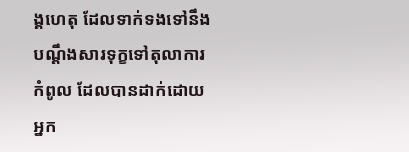ង្គហេតុ ដែលទាក់ទងទៅនឹងបណ្តឹងសារទុក្ខទៅតុលាការកំពូល ដែលបានដាក់ដោយអ្នក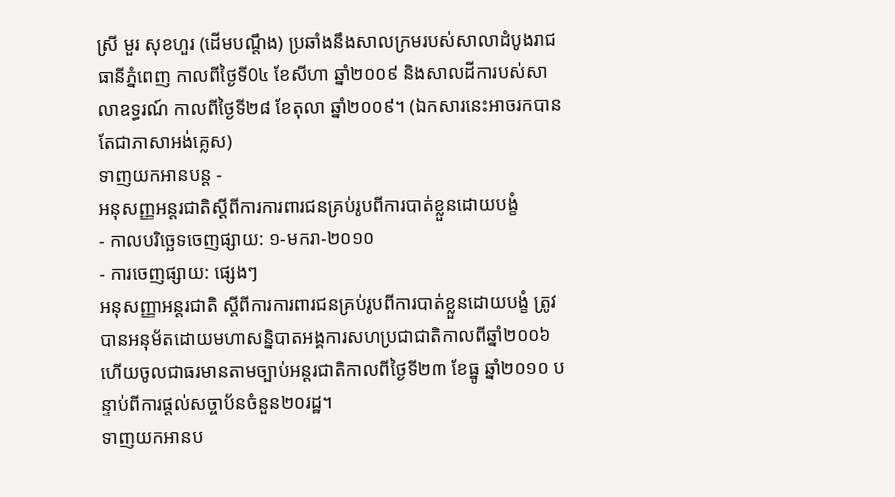ស្រី មួរ សុខហួរ (ដើមបណ្តឹង) ប្រឆាំងនឹងសាលក្រមរបស់សាលាដំបូងរាជធានីភ្នំពេញ កាលពីថ្ងៃទី0៤ ខែសីហា ឆ្នាំ២០០៩ និងសាលដីការបស់សាលាឧទ្ធរណ៍ កាលពីថ្ងៃទី២៨ ខែតុលា ឆ្នាំ២០០៩។ (ឯកសារនេះអាចរកបានតែជាភាសាអង់គ្លេស)
ទាញយកអានបន្ត -
អនុសញ្ញអន្តរជាតិស្តីពីការការពារជនគ្រប់រូបពីការបាត់ខ្លួនដោយបង្ខំ
- កាលបរិច្ឆេទចេញផ្សាយ: ១-មករា-២០១០
- ការចេញផ្សាយ: ផ្សេងៗ
អនុសញ្ញាអន្តរជាតិ ស្តីពីការការពារជនគ្រប់រូបពីការបាត់ខ្លួនដោយបង្ខំ ត្រូវបានអនុម័តដោយមហាសន្និបាតអង្គការសហប្រជាជាតិកាលពីឆ្នាំ២០០៦ ហើយចូលជាធរមានតាមច្បាប់អន្តរជាតិកាលពីថ្ងៃទី២៣ ខែធ្នូ ឆ្នាំ២០១០ បន្ទាប់ពីការផ្តល់សច្ចាប័នចំនួន២០រដ្ឋ។
ទាញយកអានប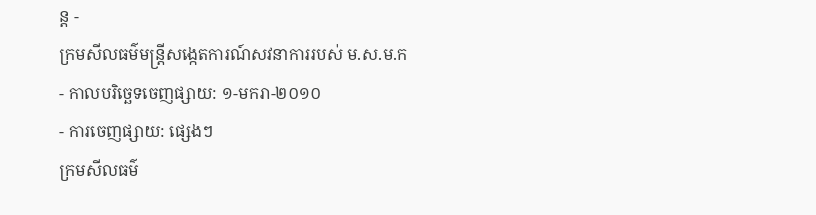ន្ត -
ក្រមសីលធម៌មន្ត្រីសង្កេតការណ៍សវនាការរបស់ ម.ស.ម.ក
- កាលបរិច្ឆេទចេញផ្សាយ: ១-មករា-២០១០
- ការចេញផ្សាយ: ផ្សេងៗ
ក្រមសីលធម៌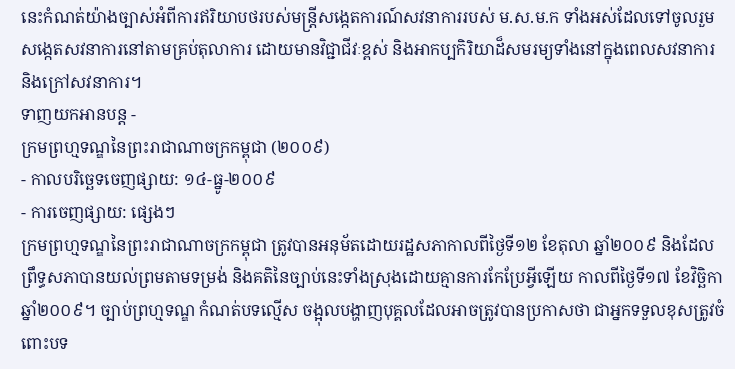នេះកំណត់យ៉ាងច្បាស់អំពីការឥរិយាបថរបស់មន្ត្រីសង្កេតការណ៍សវនាការរបស់ ម.ស.ម.ក ទាំងអស់ដែលទៅចូលរួមសង្កេតសវនាការនៅតាមគ្រប់តុលាការ ដោយមានវិជ្ជាជីវៈខ្ពស់ និងអាកប្បកិរិយាដ៏សមរម្យទាំងនៅក្នុងពេលសវនាការ និងក្រៅសវនាការ។
ទាញយកអានបន្ត -
ក្រមព្រហ្មទណ្ឌនៃព្រះរាជាណាចក្រកម្ពុជា (២០០៩)
- កាលបរិច្ឆេទចេញផ្សាយ: ១៤-ធ្នូ-២០០៩
- ការចេញផ្សាយ: ផ្សេងៗ
ក្រមព្រហ្មទណ្ឌនៃព្រះរាជាណាចក្រកម្ពុជា ត្រូវបានអនុម័តដោយរដ្ឋសភាកាលពីថ្ងៃទី១២ ខែតុលា ឆ្នាំ២០០៩ និងដែលព្រឹទ្ធសភាបានយល់ព្រមតាមទម្រង់ និងគតិនៃច្បាប់នេះទាំងស្រុងដោយគ្មានការកែប្រែអ្វីឡើយ កាលពីថ្ងៃទី១៧ ខែវិច្ឆិកា ឆ្នាំ២០០៩។ ច្បាប់ព្រហ្មទណ្ឌ កំណត់បទល្មើស ចង្អុលបង្ហាញបុគ្គលដែលអាចត្រូវបានប្រកាសថា ជាអ្នកទទួលខុសត្រូវចំពោះបទ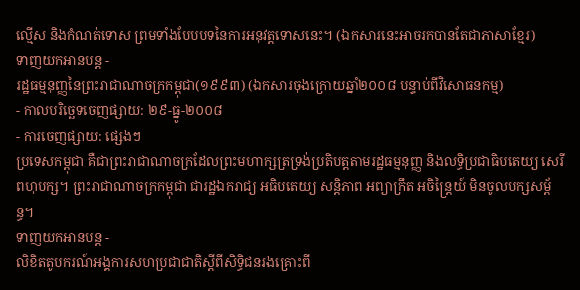ល្មើស និងកំណត់ទោស ព្រមទាំងបែបបទនៃការអនុវត្តទោសនេះ។ (ឯកសារនេះអាចរកបានតែជាភាសាខ្មែរ)
ទាញយកអានបន្ត -
រដ្ឋធម្មនុញ្ញនៃព្រះរាជាណាចក្រកម្ពុជា(១៩៩៣) (ឯកសារចុងក្រោយឆ្នាំ២០០៨ បន្ទាប់ពីវិសោធនកម្ម)
- កាលបរិច្ឆេទចេញផ្សាយ: ២៩-ធ្នូ-២០០៨
- ការចេញផ្សាយ: ផ្សេងៗ
ប្រទេសកម្ពុជា គឺជាព្រះរាជាណាចក្រដែលព្រះមហាក្សត្រទ្រង់ប្រតិបត្តតាមរដ្ឋធម្មនុញ្ញ និងលទ្ធិប្រជាធិបតេយ្យ សេរីពហុបក្ស។ ព្រះរាជាណាចក្រកម្ពុជា ជារដ្ឋឯករាជ្យ អធិបតេយ្យ សន្តិភាព អព្យាក្រឹត អចិន្ត្រៃយ៍ មិនចូលបក្សសម្ព័ន្ធ។
ទាញយកអានបន្ត -
លិខិតតូបករណ៍អង្គការសហប្រជាជាតិស្តីពីសិទ្ធិជនរងគ្រោះពី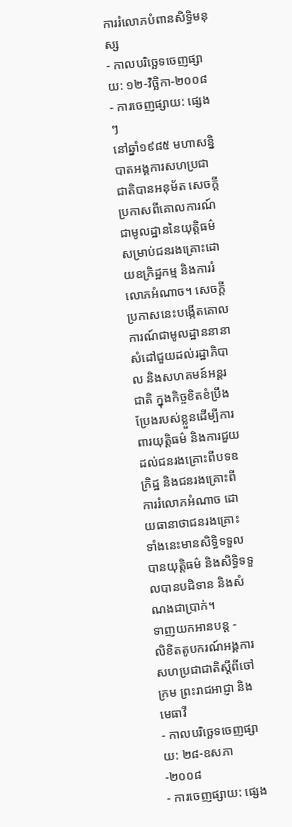ការរំលោភបំពានសិទ្ធិមនុស្ស
- កាលបរិច្ឆេទចេញផ្សាយ: ១២-វិច្ឆិកា-២០០៨
- ការចេញផ្សាយ: ផ្សេងៗ
នៅឆ្នាំ១៩៨៥ មហាសន្និបាតអង្គការសហប្រជាជាតិបានអនុម័ត សេចក្តីប្រកាសពីគោលការណ៍ជាមូលដ្ឋាននៃយុត្តិធម៌សម្រាប់ជនរងគ្រោះដោយឧក្រិដ្ឋកម្ម និងការរំលោភអំណាច។ សេចក្តីប្រកាសនេះបង្កើតគោលការណ៍ជាមូលដ្ឋាននានា សំដៅជួយដល់រដ្ឋាភិបាល និងសហគមន៍អន្តរជាតិ ក្នុងកិច្ចខិតខំប្រឹងប្រែងរបស់ខ្លួនដើម្បីការពារយុត្តិធម៌ និងការជួយដល់ជនរងគ្រោះពីបទឧក្រិដ្ឋ និងជនរងគ្រោះពីការរំលោភអំណាច ដោយធានាថាជនរងគ្រោះទាំងនេះមានសិទ្ធិទទួលបានយុត្តិធម៌ និងសិទ្ធិទទួលបានបដិទាន និងសំណងជាប្រាក់។
ទាញយកអានបន្ត -
លិខិតតូបករណ៍អង្គការសហប្រជាជាតិស្តីពីចៅក្រម ព្រះរាជអាជ្ញា និងមេធាវី
- កាលបរិច្ឆេទចេញផ្សាយ: ២៨-ឧសភា-២០០៨
- ការចេញផ្សាយ: ផ្សេង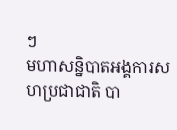ៗ
មហាសន្និបាតអង្គការសហប្រជាជាតិ បា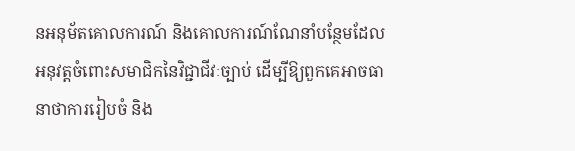នអនុម័តគោលការណ៍ និងគោលការណ៍ណែនាំបន្ថែមដែលអនុវត្តចំពោះសមាជិកនៃវិជ្ជាជីវៈច្បាប់ ដើម្បីឱ្យពួកគេអាចធានាថាការរៀបចំ និង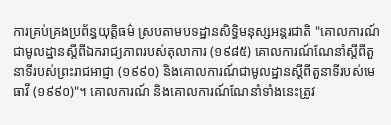ការគ្រប់គ្រងប្រព័ន្ធយុត្តិធម៌ ស្របតាមបទដ្ឋានសិទ្ធិមនុស្សអន្តរជាតិ "គោលការណ៍ជាមូលដ្ឋានស្តីពីឯករាជ្យភាពរបស់តុលាការ (១៩៨៥) គោលការណ៍ណែនាំស្តីពីតួនាទីរបស់ព្រះរាជអាជ្ញា (១៩៩០) និងគោលការណ៍ជាមូលដ្ឋានស្តីពីតួនាទីរបស់មេធាវី (១៩៩០)"។ គោលការណ៍ និងគោលការណ៍ណែនាំទាំងនេះត្រូវ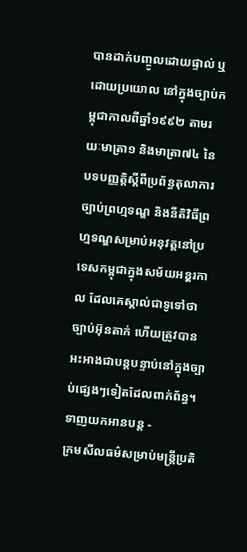បានដាក់បញ្ចូលដោយផ្ទាល់ ឬដោយប្រយោល នៅក្នុងច្បាប់កម្ពុជាកាលពីឆ្នាំ១៩៩២ តាមរយៈមាត្រា១ និងមាត្រា៧៤ នៃបទបញ្ញត្តិស្តីពីប្រព័ន្ធតុលាការ ច្បាប់ព្រហ្មទណ្ឌ និងនីតិវិធីព្រហ្មទណ្ឌសម្រាប់អនុវត្តនៅប្រទេសកម្ពុជាក្នុងសម័យអនុ្តរកាល ដែលគេស្គាល់ជាទូទៅថាច្បាប់អ៊ុនតាក់ ហើយត្រូវបានអះអាងជាបន្តបន្ទាប់នៅក្នុងច្បាប់ផ្សេងៗទៀតដែលពាក់ព័ន្ធ។
ទាញយកអានបន្ត -
ក្រមសីលធម៌សម្រាប់មន្ត្រីប្រតិ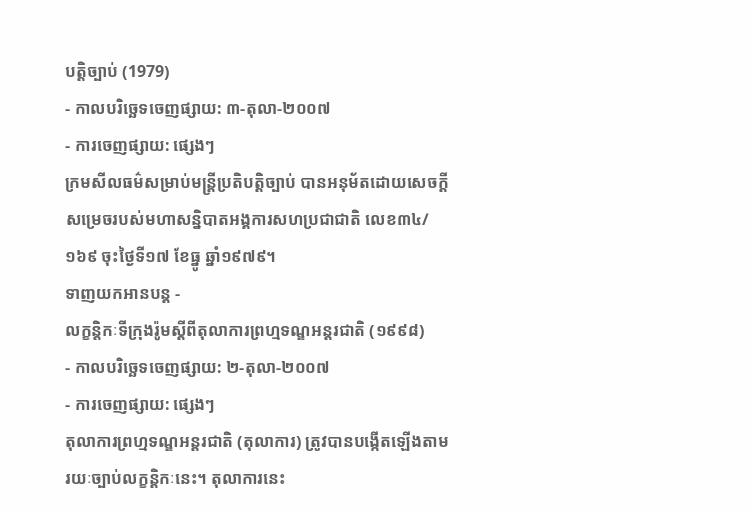បត្តិច្បាប់ (1979)
- កាលបរិច្ឆេទចេញផ្សាយ: ៣-តុលា-២០០៧
- ការចេញផ្សាយ: ផ្សេងៗ
ក្រមសីលធម៌សម្រាប់មន្រ្តីប្រតិបត្តិច្បាប់ បានអនុម័តដោយសេចក្តីសម្រេចរបស់មហាសន្និបាតអង្គការសហប្រជាជាតិ លេខ៣៤/១៦៩ ចុះថ្ងៃទី១៧ ខែធ្នូ ឆ្នាំ១៩៧៩។
ទាញយកអានបន្ត -
លក្ខន្តិកៈទីក្រុងរ៉ូមស្តីពីតុលាការព្រហ្មទណ្ឌអន្តរជាតិ (១៩៩៨)
- កាលបរិច្ឆេទចេញផ្សាយ: ២-តុលា-២០០៧
- ការចេញផ្សាយ: ផ្សេងៗ
តុលាការព្រហ្មទណ្ឌអន្តរជាតិ (តុលាការ) ត្រូវបានបង្កើតឡើងតាមរយៈច្បាប់លក្ខន្តិកៈនេះ។ តុលាការនេះ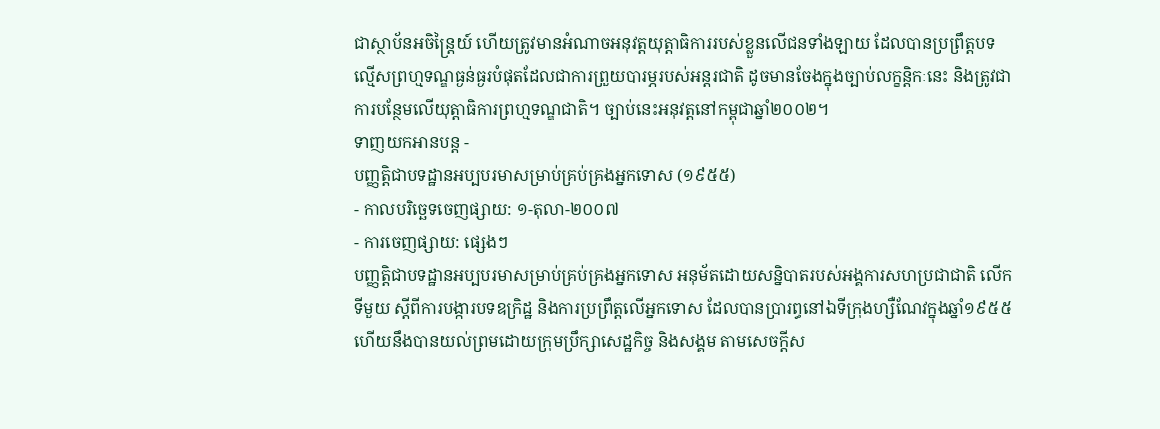ជាស្ថាប័នអចិន្ត្រៃយ៍ ហើយត្រូវមានអំណាចអនុវត្តយុត្តាធិការរបស់ខ្លួនលើជនទាំងឡាយ ដែលបានប្រព្រឹត្តបទល្មើសព្រហ្មទណ្ឌធ្ងន់ធ្ងរបំផុតដែលជាការព្រួយបារម្ភរបស់អន្តរជាតិ ដូចមានចែងក្នុងច្បាប់លក្ខន្តិកៈនេះ និងត្រូវជាការបន្ថែមលើយុត្តាធិការព្រហ្មទណ្ឌជាតិ។ ច្បាប់នេះអនុវត្តនៅកម្ពុជាឆ្នាំ២០០២។
ទាញយកអានបន្ត -
បញ្ញត្តិជាបទដ្ឋានអប្បបរមាសម្រាប់គ្រប់គ្រងអ្នកទោស (១៩៥៥)
- កាលបរិច្ឆេទចេញផ្សាយ: ១-តុលា-២០០៧
- ការចេញផ្សាយ: ផ្សេងៗ
បញ្ញត្តិជាបទដ្ឋានអប្បបរមាសម្រាប់គ្រប់គ្រងអ្នកទោស អនុម័តដោយសន្និបាតរបស់អង្គការសហប្រជាជាតិ លើកទីមួយ ស្តីពីការបង្ការបទឧក្រិដ្ឋ និងការប្រព្រឹត្តលើអ្នកទោស ដែលបានប្រារព្ធនៅឯទីក្រុងហ្សឺណែវក្នុងឆ្នាំ១៩៥៥ ហើយនឹងបានយល់ព្រមដោយក្រុមប្រឹក្សាសេដ្ឋកិច្ច និងសង្គម តាមសេចក្តីស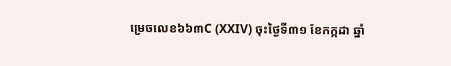ម្រេចលេខ៦៦៣C (XXIV) ចុះថ្ងៃទី៣១ ខែកក្កដា ឆ្នាំ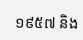១៩៥៧ និង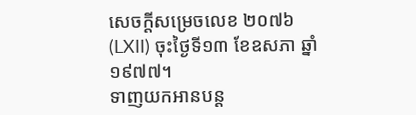សេចក្តីសម្រេចលេខ ២០៧៦ (LXII) ចុះថ្ងៃទី១៣ ខែឧសភា ឆ្នាំ១៩៧៧។
ទាញយកអានបន្ត